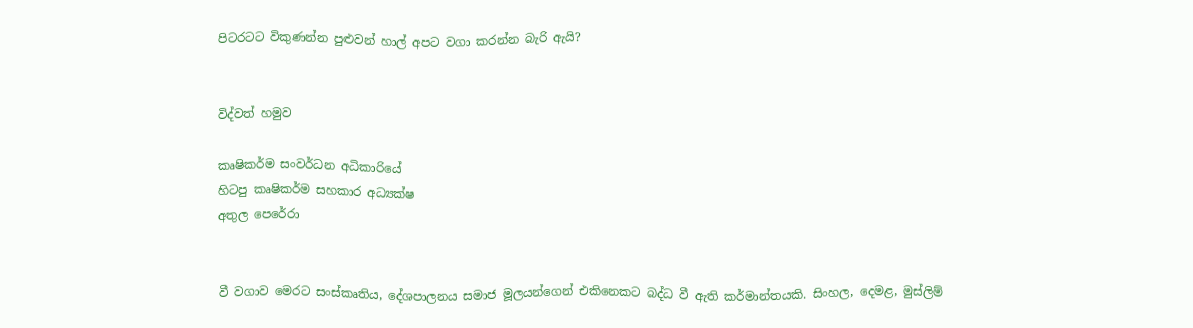පිටරටට විකුණන්න පුළුවන් හාල් අපට වගා කරන්න බැරි ඇයි?


විද්වත් හමුව

කෘෂිකර්ම සංවර්ධන අධිකාරියේ
හිටපු කෘෂිකර්ම සහකාර අධ්‍යක්ෂ
අතුල පෙරේරා


වී වගාව මෙරට සංස්කෘතිය, දේශපාලනය සමාජ මූලයන්ගෙන් එකිනෙකට බද්ධ වී ඇති කර්මාන්තයකි. සිංහල, දෙමළ, මුස්ලිම්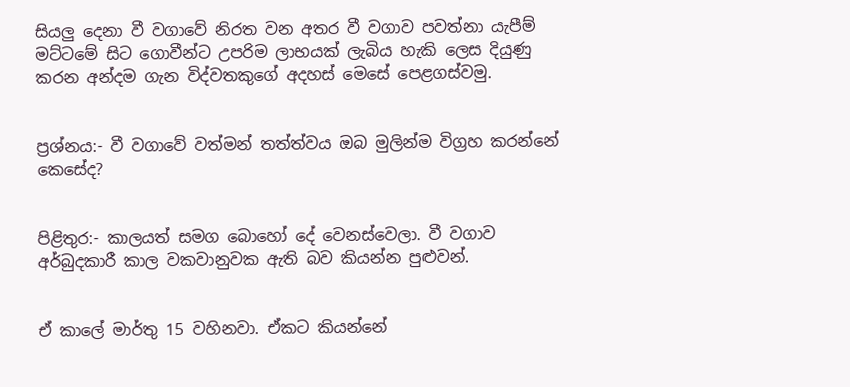සියලු දෙනා වී වගාවේ නිරත වන අතර වී වගාව පවත්නා යැපීම් මට්ටමේ සිට ගොවීන්ට උපරිම ලාභයක් ලැබිය හැකි ලෙස දියුණු කරන අන්දම ගැන විද්වතකුගේ අදහස් මෙසේ පෙළගස්වමු.


ප්‍රශ්නය:- වී වගාවේ වත්මන් තත්ත්වය ඔබ මුලින්ම විග්‍රහ කරන්නේ කෙසේද?


පිළිතුර:- කාලයත් සමග බොහෝ දේ වෙනස්වෙලා. වී වගාව අර්බුදකාරී කාල වකවානුවක ඇති බව කියන්න පුළුවන්.


ඒ කාලේ මාර්තු 15 වහිනවා. ඒකට කියන්නේ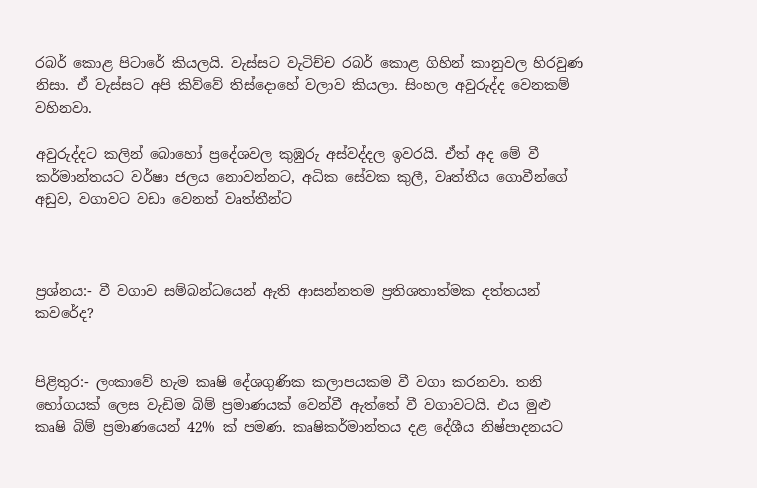රබර් කොළ පිටාරේ කියලයි. වැස්සට වැටිච්ච රබර් කොළ ගිහින් කානුවල හිරවුණ නිසා. ඒ වැස්සට අපි කිව්වේ තිස්දොහේ වලාව කියලා. සිංහල අවුරුද්ද වෙනකම් වහිනවා.

අවුරුද්දට කලින් බොහෝ ප්‍රදේශවල කුඹුරු අස්වද්දල ඉවරයි. ඒත් අද මේ වී කර්මාන්තයට වර්ෂා ජලය නොවන්නට, අධික සේවක කුලී, වෘත්තීය ගොවීන්ගේ අඩුව, වගාවට වඩා වෙනත් වෘත්තීන්ට



ප්‍රශ්නය:- වී වගාව සම්බන්ධයෙන් ඇති ආසන්නතම ප්‍රතිශතාත්මක දත්තයන් කවරේද?


පිළිතුර:- ලංකාවේ හැම කෘෂි දේශගුණික කලාපයකම වී වගා කරනවා. තනි භෝගයක් ලෙස වැඩිම බිම් ප්‍රමාණයක් වෙන්වී ඇත්තේ වී වගාවටයි. එය මුළු කෘෂි බිම් ප්‍රමාණයෙන් 42% ක් පමණ. කෘෂිකර්මාන්තය දළ දේශීය නිෂ්පාදනයට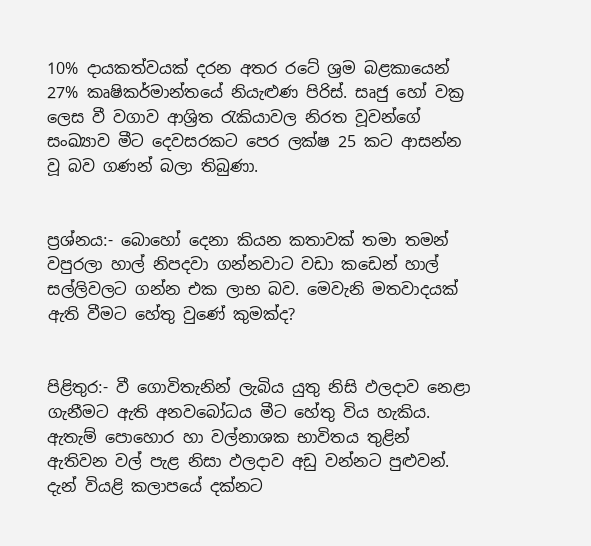10% දායකත්වයක් දරන අතර රටේ ශ්‍රම බළකායෙන් 27% කෘෂිකර්මාන්තයේ නියැළුණ පිරිස්. සෘජු හෝ වක්‍ර ලෙස වී වගාව ආශ්‍රිත රැකියාවල නිරත වූවන්ගේ සංඛ්‍යාව මීට දෙවසරකට පෙර ලක්ෂ 25 කට ආසන්න වූ බව ගණන් බලා තිබුණා.


ප්‍රශ්නය:- බොහෝ දෙනා කියන කතාවක් තමා තමන් වපුරලා හාල් නිපදවා ගන්නවාට වඩා කඩෙන් හාල් සල්ලිවලට ගන්න එක ලාභ බව. මෙවැනි මතවාදයක් ඇති වීමට හේතු වුණේ කුමක්ද?


පිළිතුර:- වී ගොවිතැනින් ලැබිය යුතු නිසි ඵලදාව නෙළා ගැනීමට ඇති අනවබෝධය මීට හේතු විය හැකිය. ඇතැම් පොහොර හා වල්නාශක භාවිතය තුළින් ඇතිවන වල් පැළ නිසා ඵලදාව අඩු වන්නට පුළුවන්. දැන් වියළි කලාපයේ දක්නට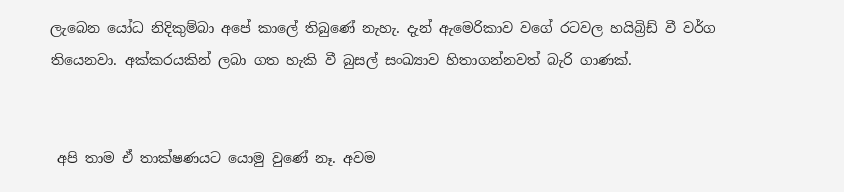ලැබෙන යෝධ නිදිකුම්බා අපේ කාලේ තිබුණේ නැහැ. දැන් ඇමෙරිකාව වගේ රටවල හයිබ්‍රිඩ් වී වර්ග තියෙනවා. අක්කරයකින් ලබා ගත හැකි වී බුසල් සංඛ්‍යාව හිතාගන්නවත් බැරි ගාණක්.


 අපි තාම ඒ තාක්ෂණයට යොමු වුණේ නෑ. අවම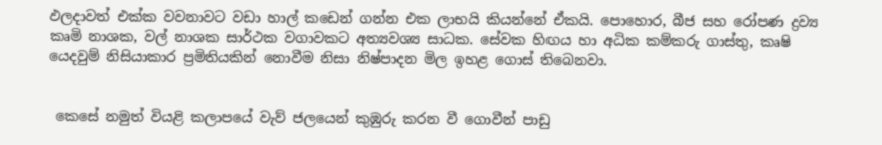ඵලදාවත් එක්ක වවනාවට වඩා හාල් කඩෙන් ගන්න එක ලාභයි කියන්නේ ඒකයි. පොහොර, බීජ සහ රෝපණ ද්‍රව්‍ය කෘමි නාශක, වල් නාශක සාර්ථක වගාවකට අත්‍යවශ්‍ය සාධක. සේවක හිඟය හා අධික කම්කරු ගාස්තු, කෘෂි යෙදවුම් නිසියාකාර ප්‍රමිතියකින් නොවීම නිසා නිෂ්පාදන මිල ඉහළ ගොස් තිබෙනවා.


 කෙසේ නමුත් වියළි කලාපයේ වැව් ජලයෙන් කුඹුරු කරන වී ගොවීන් පාඩු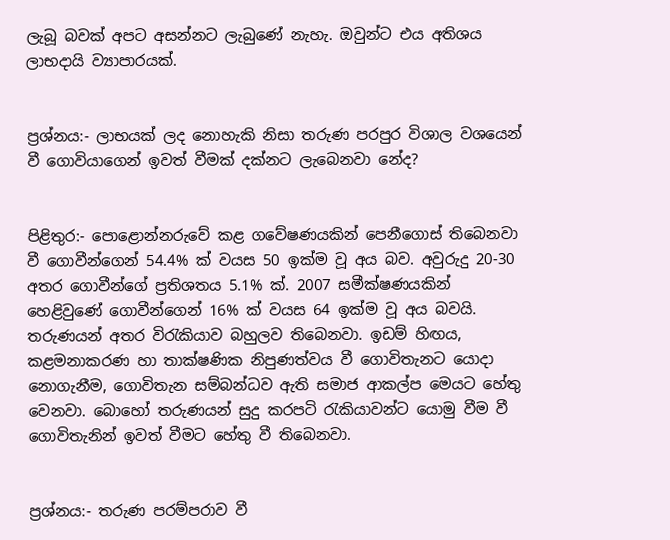ලැබූ බවක් අපට අසන්නට ලැබුණේ නැහැ. ඔවුන්ට එය අතිශය ලාභදායි ව්‍යාපාරයක්.


ප්‍රශ්නය:- ලාභයක් ලද නොහැකි නිසා තරුණ පරපුර විශාල වශයෙන් වී ගොවියාගෙන් ඉවත් වීමක් දක්නට ලැබෙනවා නේද?


පිළිතුර:- පොළොන්නරුවේ කළ ගවේෂණයකින් පෙනීගොස් තිබෙනවා වී ගොවීන්ගෙන් 54.4% ක් වයස 50 ඉක්ම වූ අය බව. අවුරුදු 20-30 අතර ගොවීන්ගේ ප්‍රතිශතය 5.1% ක්. 2007 සමීක්ෂණයකින් හෙළිවුණේ ගොවීන්ගෙන් 16% ක් වයස 64 ඉක්ම වූ අය බවයි. තරුණයන් අතර විරැකියාව බහුලව තිබෙනවා. ඉඩම් හිඟය, කළමනාකරණ හා තාක්ෂණික නිපුණත්වය වී ගොවිතැනට යොදා නොගැනීම, ගොවිතැන සම්බන්ධව ඇති සමාජ ආකල්ප මෙයට හේතු වෙනවා. බොහෝ තරුණයන් සුදු කරපටි රැකියාවන්ට යොමු වීම වී ගොවිතැනින් ඉවත් වීමට හේතු වී තිබෙනවා.


ප්‍රශ්නය:- තරුණ පරම්පරාව වී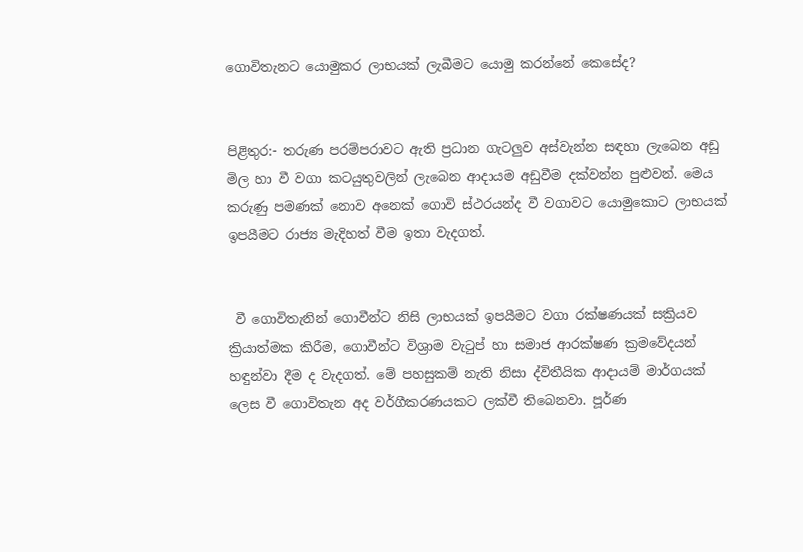ගොවිතැනට යොමුකර ලාභයක් ලැබීමට යොමු කරන්නේ කෙසේද?


පිළිතුර:- තරුණ පරම්පරාවට ඇති ප්‍රධාන ගැටලුව අස්වැන්න සඳහා ලැබෙන අඩු මිල හා වී වගා කටයුතුවලින් ලැබෙන ආදායම අඩුවීම දක්වන්න පුළුවන්. මෙය කරුණු පමණක් නොව අනෙක් ගොවි ස්ථරයන්ද වී වගාවට යොමුකොට ලාභයක් ඉපයීමට රාජ්‍ය මැදිහත් වීම ඉතා වැදගත්.


 වී ගොවිතැනින් ගොවීන්ට නිසි ලාභයක් ඉපයීමට වගා රක්ෂණයක් සක්‍රියව ක්‍රියාත්මක කිරීම, ගොවීන්ට විශ්‍රාම වැටුප් හා සමාජ ආරක්ෂණ ක්‍රමවේදයන් හඳුන්වා දීම ද වැදගත්. මේ පහසුකම් නැති නිසා ද්විතීයික ආදායම් මාර්ගයක් ලෙස වී ගොවිතැන අද වර්ගීකරණයකට ලක්වී තිබෙනවා. පූර්ණ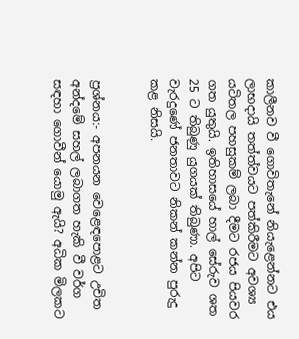කාලීනව වී ගොවිතැනේ නියැළෙන්නට එය ලාභදායි තත්ත්වයට පත්කිරීමට අවශ්‍ය යටිතල පහසුකම් ලබා දීමට රජය පියවර ගත යුතුයි. ඉතිහාසයේ හාල් සේරුව ශත 25 ට තිබුණු යුගයක් තිබුණා. අපිට වැරදුණේ ජනතාවට නිකන් කන්න පුරුදු කළ නිසයි.


ප්‍රශ්නය:- අපනයන වෙළෙඳපොළට උචිත අන්දමේ සහල් ලබාගත හැකි වී වර්ග සඳහා ගොවීන් යොමු ඇයි? අධික මිලකට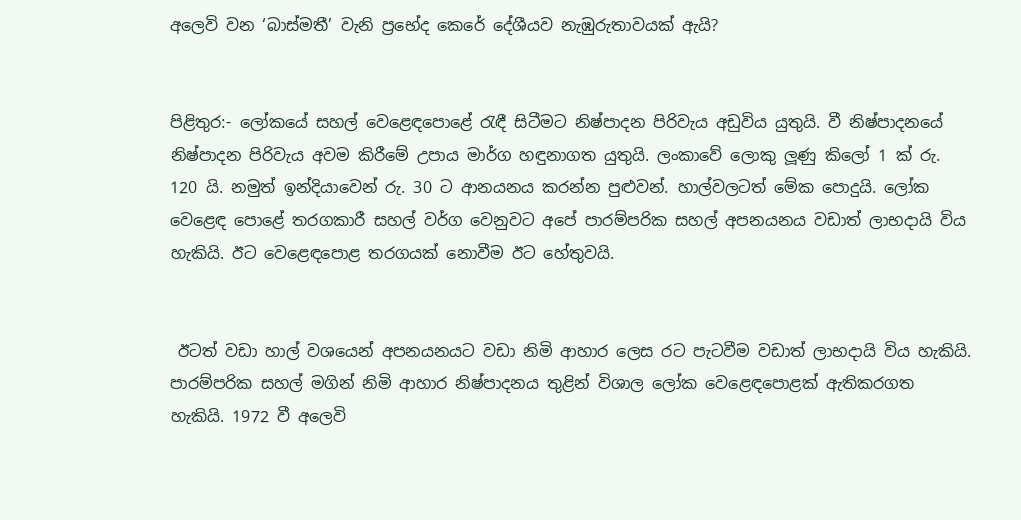අලෙවි වන ‘බාස්මතී’ වැනි ප්‍රභේද කෙරේ දේශීයව නැඹුරුතාවයක් ඇයි?


පිළිතුර:- ලෝකයේ සහල් වෙළෙඳපොළේ රැඳී සිටීමට නිෂ්පාදන පිරිවැය අඩුවිය යුතුයි. වී නිෂ්පාදනයේ නිෂ්පාදන පිරිවැය අවම කිරීමේ උපාය මාර්ග හඳුනාගත යුතුයි. ලංකාවේ ලොකු ලූණු කිලෝ 1 ක් රු. 120 යි. නමුත් ඉන්දියාවෙන් රු. 30 ට ආනයනය කරන්න පුළුවන්. හාල්වලටත් මේක පොදුයි. ලෝක වෙළෙඳ පොළේ තරගකාරී සහල් වර්ග වෙනුවට අපේ පාරම්පරික සහල් අපනයනය වඩාත් ලාභදායි විය හැකියි. ඊට වෙළෙඳපොළ තරගයක් නොවීම ඊට හේතුවයි.


 ඊටත් වඩා හාල් වශයෙන් අපනයනයට වඩා නිමි ආහාර ලෙස රට පැටවීම වඩාත් ලාභදායි විය හැකියි. පාරම්පරික සහල් මගින් නිමි ආහාර නිෂ්පාදනය තුළින් විශාල ලෝක වෙළෙඳපොළක් ඇතිකරගත හැකියි. 1972 වී අලෙවි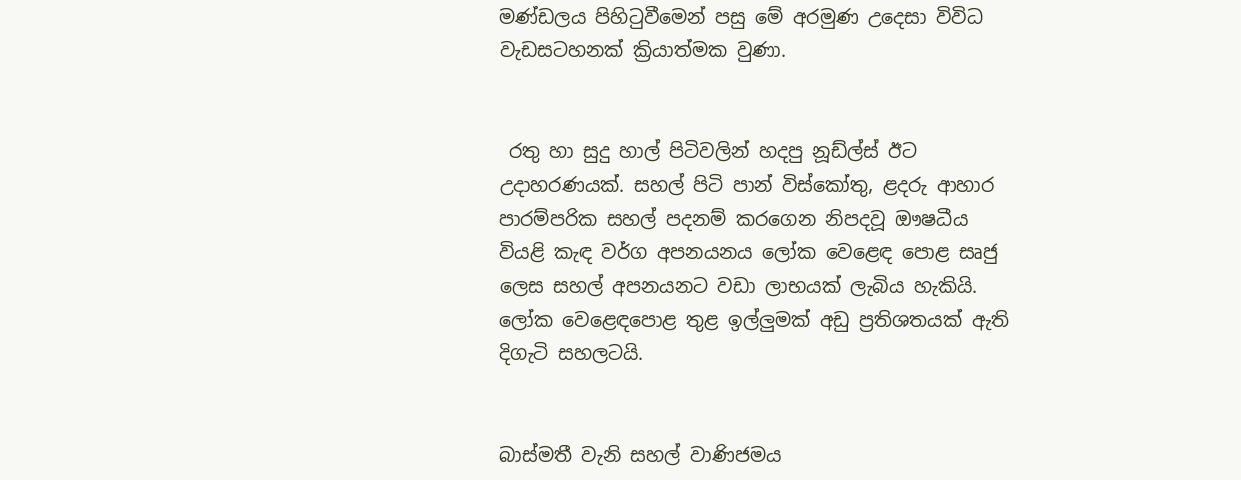මණ්ඩලය පිහිටුවීමෙන් පසු මේ අරමුණ උදෙසා විවිධ වැඩසටහනක් ක්‍රියාත්මක වුණා.


 රතු හා සුදු හාල් පිටිවලින් හදපු නූඩ්ල්ස් ඊට උදාහරණයක්. සහල් පිටි පාන් විස්කෝතු, ළදරු ආහාර පාරම්පරික සහල් පදනම් කරගෙන නිපදවූ ඖෂධීය වියළි කැඳ වර්ග අපනයනය ලෝක වෙළෙඳ පොළ සෘජු ලෙස සහල් අපනයනට වඩා ලාභයක් ලැබිය හැකියි. ලෝක වෙළෙඳපොළ තුළ ඉල්ලුමක් අඩු ප්‍රතිශතයක් ඇති දිගැටි සහලටයි.


බාස්මතී වැනි සහල් වාණිජමය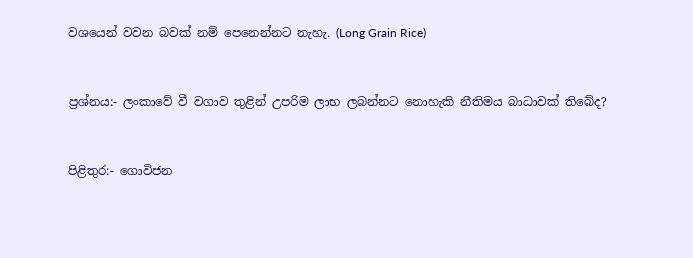වශයෙන් වවන බවක් නම් පෙනෙන්නට නැහැ. (Long Grain Rice)


ප්‍රශ්නය:- ලංකාවේ වී වගාව තුළින් උපරිම ලාභ ලබන්නට නොහැකි නීතිමය බාධාවක් තිබේද?


පිළිතුර:- ගොවිජන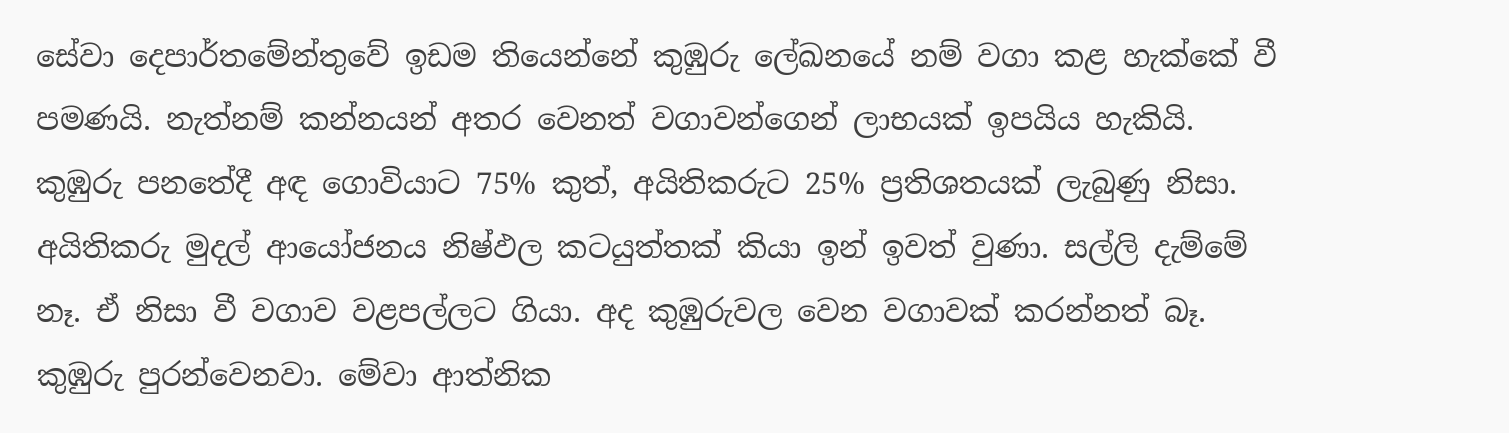සේවා දෙපාර්තමේන්තුවේ ඉඩම තියෙන්නේ කුඹුරු ලේඛනයේ නම් වගා කළ හැක්කේ වී පමණයි. නැත්නම් කන්නයන් අතර වෙනත් වගාවන්ගෙන් ලාභයක් ඉපයිය හැකියි. කුඹුරු පනතේදී අඳ ගොවියාට 75% කුත්, අයිතිකරුට 25% ප්‍රතිශතයක් ලැබුණු නිසා. අයිතිකරු මුදල් ආයෝජනය නිෂ්ඵල කටයුත්තක් කියා ඉන් ඉවත් වුණා. සල්ලි දැම්මේ නෑ. ඒ නිසා වී වගාව වළපල්ලට ගියා. අද කුඹුරුවල වෙන වගාවක් කරන්නත් බෑ. කුඹුරු පුරන්වෙනවා. මේවා ආත්නික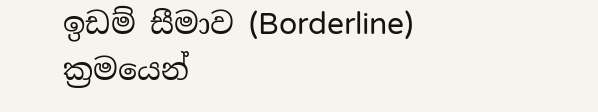ඉඩම් සීමාව (Borderline) ක්‍රමයෙන්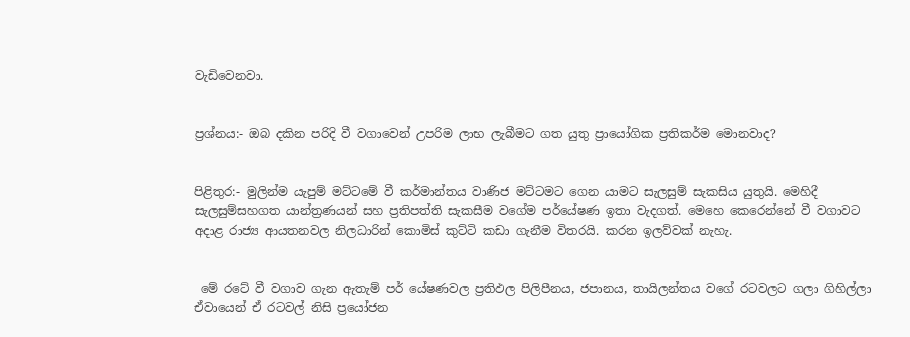වැඩිවෙනවා.


ප්‍රශ්නය:- ඔබ දකින පරිදි වී වගාවෙන් උපරිම ලාභ ලැබීමට ගත යුතු ප්‍රායෝගික ප්‍රතිකර්ම මොනවාද?


පිළිතුර:- මුලින්ම යැපුම් මට්ටමේ වී කර්මාන්තය වාණිජ මට්ටමට ගෙන යාමට සැලසුම් සැකසිය යුතුයි. මෙහිදී සැලසුම්සහගත යාන්ත්‍රණයන් සහ ප්‍රතිපත්ති සැකසීම වගේම පර්යේෂණ ඉතා වැදගත්. මෙහෙ කෙරෙන්නේ වී වගාවට අදාළ රාජ්‍ය ආයතනවල නිලධාරින් කොමිස් කුට්ටි කඩා ගැනීම විතරයි. කරන ඉලව්වක් නැහැ.


 මේ රටේ වී වගාව ගැන ඇතැම් පර් යේෂණවල ප්‍රතිඵල පිලිපීනය, ජපානය, තායිලන්තය වගේ රටවලට ගලා ගිහිල්ලා ඒවායෙන් ඒ රටවල් නිසි ප්‍රයෝජන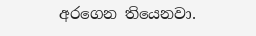අරගෙන තියෙනවා.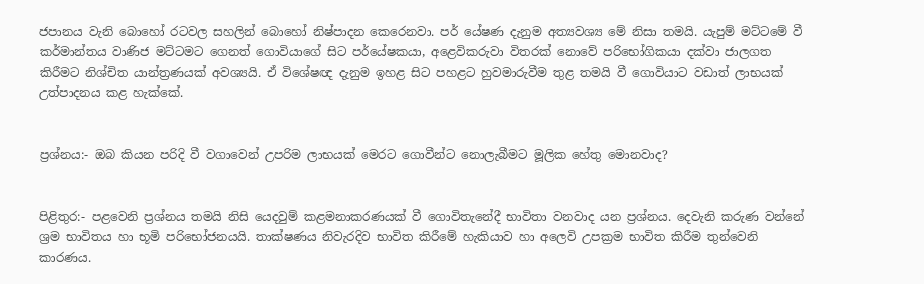ජපානය වැනි බොහෝ රටවල සහලින් බොහෝ නිෂ්පාදන කෙරෙනවා. පර් යේෂණ දැනුම අත්‍යවශ්‍ය මේ නිසා තමයි. යැපුම් මට්ටමේ වී කර්මාන්තය වාණිජ මට්ටමට ගෙනත් ගොවියාගේ සිට පර්යේෂකයා, අළෙවිකරුවා විතරක් නොවේ පරිභෝගිකයා දක්වා ජාලගත කිරීමට නිශ්චිත යාන්ත්‍රණයක් අවශ්‍යයි. ඒ විශේෂඥ දැනුම ඉහළ සිට පහළට හුවමාරුවීම තුළ තමයි වී ගොවියාට වඩාත් ලාභයක් උත්පාදනය කළ හැක්කේ.


ප්‍රශ්නය:- ඔබ කියන පරිදි වී වගාවෙන් උපරිම ලාභයක් මෙරට ගොවීන්ට නොලැබීමට මූලික හේතු මොනවාද?


පිළිතුර:- පළවෙනි ප්‍රශ්නය තමයි නිසි යෙදවුම් කළමනාකරණයක් වී ගොවිතැනේදී භාවිතා වනවාද යන ප්‍රශ්නය. දෙවැනි කරුණ වන්නේ ශ්‍රම භාවිතය හා භූමි පරිභෝජනයයි. තාක්ෂණය නිවැරදිව භාවිත කිරීමේ හැකියාව හා අලෙවි උපක්‍රම භාවිත කිරීම තුන්වෙනි කාරණය.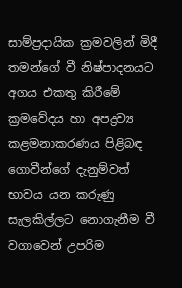සාම්ප්‍රදායික ක්‍රමවලින් මිදී තමන්ගේ වී නිෂ්පාදනයට අගය එකතු කිරීමේ ක්‍රමවේදය හා අපද්‍රව්‍ය කළමනාකරණය පිළිබඳ ගොවීන්ගේ දැනුම්වත් භාවය යන කරුණු සැලකිල්ලට නොගැනීම වී වගාවෙන් උපරිම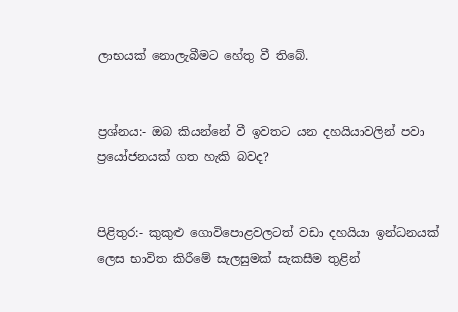ලාභයක් නොලැබීමට හේතු වී තිබේ.


ප්‍රශ්නය:- ඔබ කියන්නේ වී ඉවතට යන දහයියාවලින් පවා ප්‍රයෝජනයක් ගත හැකි බවද?


පිළිතුර:- කුකුළු ගොවිපොළවලටත් වඩා දහයියා ඉන්ධනයක් ලෙස භාවිත කිරීමේ සැලසුමක් සැකසීම තුළින්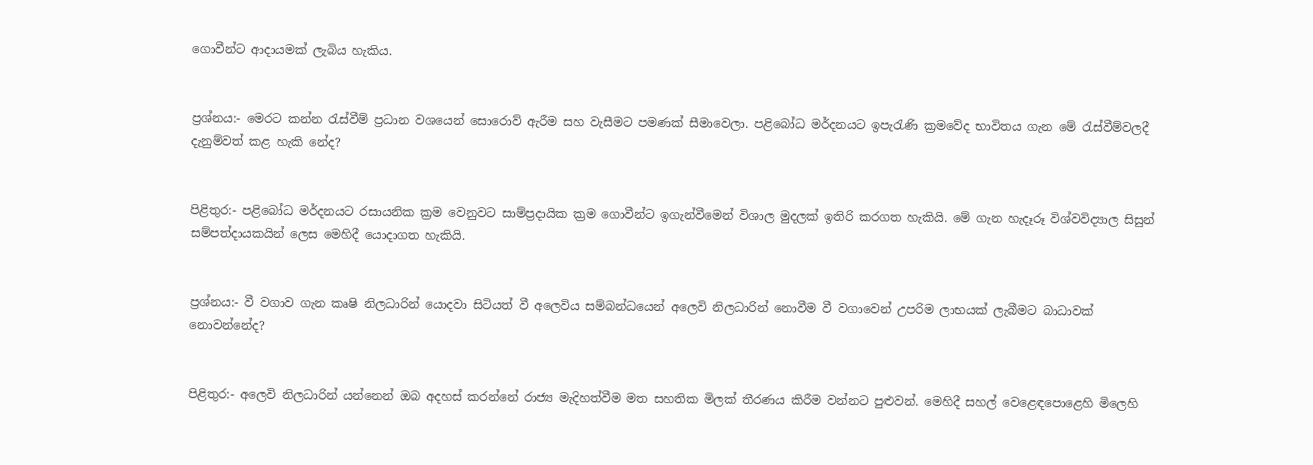ගොවීන්ට ආදායමක් ලැබිය හැකිය.


ප්‍රශ්නය:- මෙරට කන්න රැස්වීම් ප්‍රධාන වශයෙන් සොරොව් ඇරීම සහ වැසීමට පමණක් සීමාවෙලා. පළිබෝධ මර්දනයට ඉපැරැණි ක්‍රමවේද භාවිතය ගැන මේ රැස්වීම්වලදී දැනුම්වත් කළ හැකි නේද?


පිළිතුර:- පළිබෝධ මර්දනයට රසායනික ක්‍රම වෙනුවට සාම්ප්‍රද‌ායික ක්‍රම ගොවීන්ට ඉගැන්වීමෙන් විශාල මුදලක් ඉතිරි කරගත හැකියි. මේ ගැන හැදෑරූ විශ්වවිද්‍යාල සිසුන් සම්පත්දායකයින් ලෙස මෙහිදී යොද‌ාගත හැකියි.


ප්‍රශ්නය:- වී වගාව ගැන කෘෂි නිලධාරින් යොදවා සිටියත් වී අලෙවිය සම්බන්ධයෙන් අලෙවි නිලධාරින් නොවීම වී වගාවෙන් උපරිම ලාභයක් ලැබීමට බාධාවක් නොවන්නේද?


පිළිතුර:- අලෙවි නිලධාරින් යන්නෙන් ඔබ අදහස් කරන්නේ රාජ්‍ය මැදිහත්වීම මත සහතික මිලක් තීරණය කිරීම වන්නට පුළුවන්. මෙහිදී සහල් වෙළෙඳපොළෙහි මිලෙහි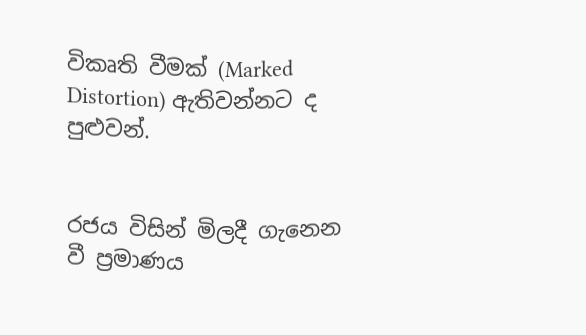විකෘති වීමක් (Marked Distortion) ඇතිවන්නට ද පුළුවන්.


රජය විසින් මිලදී ගැනෙන වී ප්‍රමාණය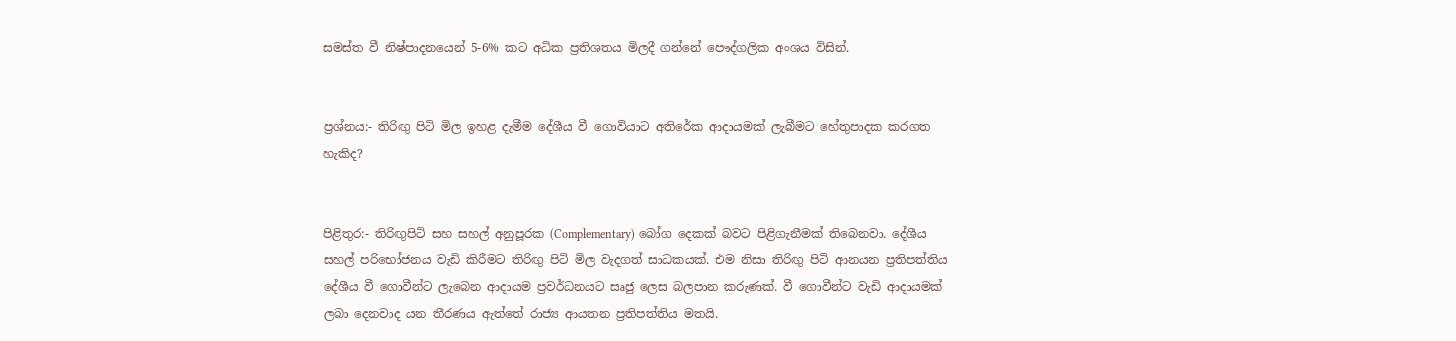සමස්ත වී නිෂ්පාදනයෙන් 5-6% කට අධික ප්‍රතිශතය මිලදී ගන්නේ පෞද්ගලික අංශය විසින්.


ප්‍රශ්නය:- තිරිඟු පිටි මිල ඉහළ දැමීම දේශීය වී ගොවියාට අතිරේක ආද‌ායමක් ලැබීමට හේතුපාදක කරගත හැකිද?


පිළිතුර:- තිරිඟුපිටි සහ සහල් අනුපූරක (Complementary) බෝග දෙකක් බවට පිළිගැනීමක් තිබෙනවා. දේශීය සහල් පරිභෝජනය වැඩි කිරීමට තිරිඟු පිටි මිල වැදගත් සාධකයක්. එම නිසා තිරිඟු පිටි ආනයන ප්‍රතිපත්තිය දේශීය වී ගොවීන්ට ලැබෙන ආදායම ප්‍රවර්ධනයට සෘජු ලෙස බලපාන කරුණක්. වී ගොවීන්ට වැඩි ආදායමක් ලබා දෙනවාද යන තීරණය ඇත්තේ රාජ්‍ය ආයතන ප්‍රතිපත්තිය මතයි.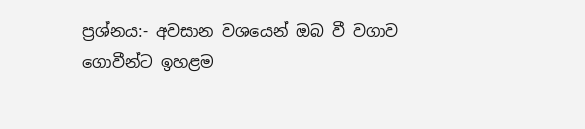ප්‍රශ්නය:- අවසාන වශයෙන් ඔබ වී වගාව ගොවීන්ට ඉහළම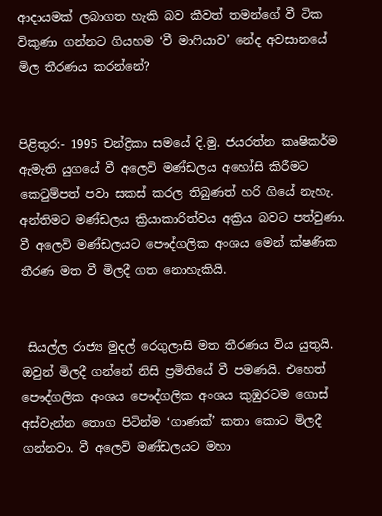ආදායමක් ලබාගත හැකි බව කීවත් තමන්ගේ වී ටික විකුණා ගන්නට ගියහම ‘වී මාෆියාව’ නේද අවසානයේ මිල තීරණය කරන්නේ?


පිළිතුර:- 1995 චන්ද්‍රිකා සමයේ දි.මු. ජයරත්න කෘෂිකර්ම ඇමැති යුගයේ වී අලෙවි මණ්ඩලය අහෝසි කිරීමට කෙටුම්පත් පවා සකස් කරල තිබුණත් හරි ගියේ නැහැ. අන්තිමට මණ්ඩලය ක්‍රියාකාරිත්වය අක්‍රිය බවට පත්වුණා. වී අලෙවි මණ්ඩලයට පෞද්ගලික අංශය මෙන් ක්ෂණික තීරණ මත වී මිලදී ගත නොහැකියි.


 සියල්ල රාජ්‍ය මුදල් රෙගුලාසි මත තීරණය විය යුතුයි. ඔවුන් මිලදී ගන්නේ නිසි ප්‍රමිතියේ වී පමණයි. එහෙත් පෞද්ගලික අංශය පෞද්ගලික අංශය කුඹුරටම ගොස් අස්වැන්න තොග පිටින්ම ‘ගාණක්’ කතා කොට මිලදී ගන්නවා. වී අලෙවි මණ්ඩලයට මහා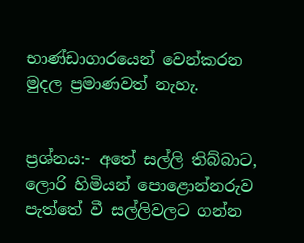භාණ්ඩාගාරයෙන් වෙන්කරන මුදල ප්‍රමාණවත් නැහැ.


ප්‍රශ්නය:- අතේ සල්ලි තිබ්බාට, ලොරි හිමියන් පොළොන්නරුව පැත්තේ වී සල්ලිවලට ගන්න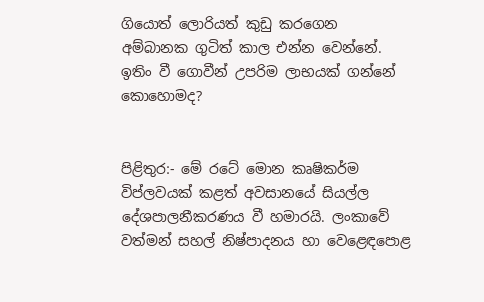ගියොත් ලොරියත් කුඩු කරගෙන අම්බානක ගුටිත් කාල එන්න වෙන්නේ. ඉතිං වී ගොවීන් උපරිම ලාභයක් ගන්නේ කොහොමද?


පිළිතුර:- මේ රටේ මොන කෘෂිකර්ම විප්ලවයක් කළත් අවසානයේ සියල්ල දේශපාලනීකරණය වී හමාරයි. ලංකාවේ වත්මන් සහල් නිෂ්පාදනය හා වෙළෙඳපොළ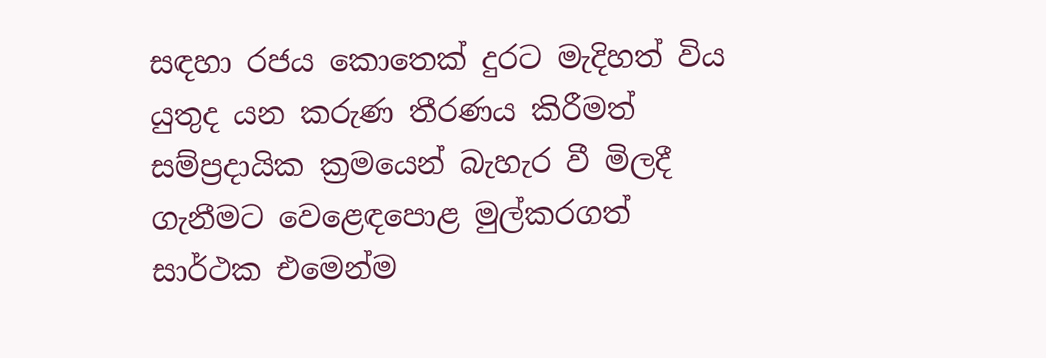සඳහා රජය කොතෙක් දුරට මැදිහත් විය යුතුද යන කරුණ තීරණය කිරීමත් සම්ප්‍රදායික ක්‍රමයෙන් බැහැර වී මිලදී ගැනීමට වෙළෙඳපොළ මුල්කරගත් සාර්ථක එමෙන්ම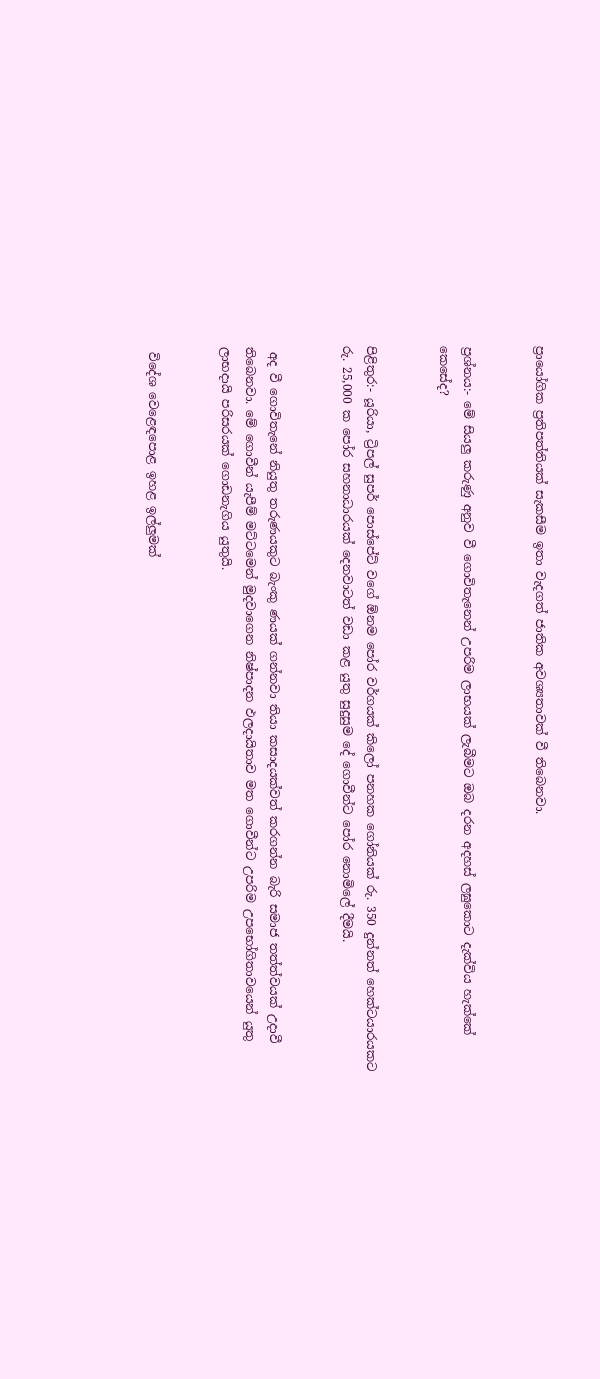ප්‍රායෝගික ප්‍රතිපත්තියක් සැකසීම ඉතා වැදගත් ජාතික අවශ්‍යතාවක් වී තිබෙනවා.


ප්‍රශ්නය:- මේ සියලු කරුණු අනුව වී ගොවිතැනෙන් උපරිම ලාභයක් ලැබීමට ඔබ දරන අදහස් ලඝුකොට දැක්විය හැක්කේ කෙසේද?


පිළිතුර:- යූරියා, ට්‍රිපල් සුපර් පොස්පේට් වගේ ඕනම පෝර වර්ගයක් කිලෝ පනහක ගෝනියක් රු. 350 දුන්නත් හෙක්ටයාරයකට රු. 25,000 ක පෝර සහනාධාරයක් දෙනවාටත් වඩා කළ යුතු සුදුසුම දේ ගොවීන්ට පෝර නොමිලේ දීමයි.


 අද වී ගොවිතැනේ නියුතු තරුණයකුට බැංකු ණයක් ගන්නවා තියා කසාදයක්වත් කරගන්න බැරි සමාජ තත්ත්වයක් උදාවී තිබෙනවා. මේ ගොවීන් යැපීම් මට්ටමෙන් මුදවාගෙන නිෂ්පාදන ඵලදායිතාව මත ගොවීන්ට උපරිම උපභෝගිතාවයෙන් යුතු ලාභදායි පරිසරයක් ගොඩනැගිය යුතුයි.


 විදේශ වෙළෙඳපොළ ඉහළ ඉල්ලුමක්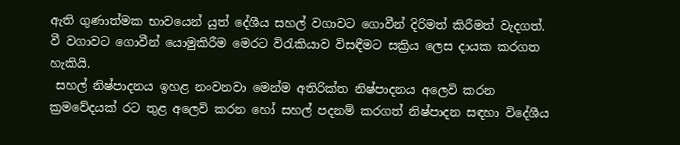ඇති ගුණාත්මක භාවයෙන් යුත් දේශීය සහල් වගාවට ගොවීන් දිරිමත් කිරීමත් වැදගත්. වී වගාවට ගොවීන් යොමුකිරීම මෙරට විරැකියාව විසඳීමට සක්‍රිය ලෙස දායක කරගත හැකියි.
 සහල් නිෂ්පාදනය ඉහළ නංවනවා මෙන්ම අතිරික්ත නිෂ්පාදනය අලෙවි කරන ක්‍රමවේදයක් රට තුළ අලෙවි කරන හෝ සහල් පදනම් කරගත් නිෂ්පාදන සඳහා විදේශීය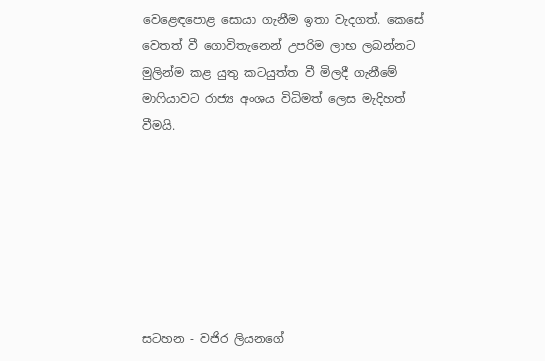වෙළෙඳපොළ සොයා ගැනීම ඉතා වැදගත්. කෙසේ වෙතත් වී ගොවිතැනෙන් උපරිම ලාභ ලබන්නට මුලින්ම කළ යුතු කටයුත්ත වී මිලදී ගැනීමේ මාෆියාවට රාජ්‍ය අංශය විධිමත් ලෙස මැදිහත් වීමයි.







සටහන - වජිර ලියනගේ